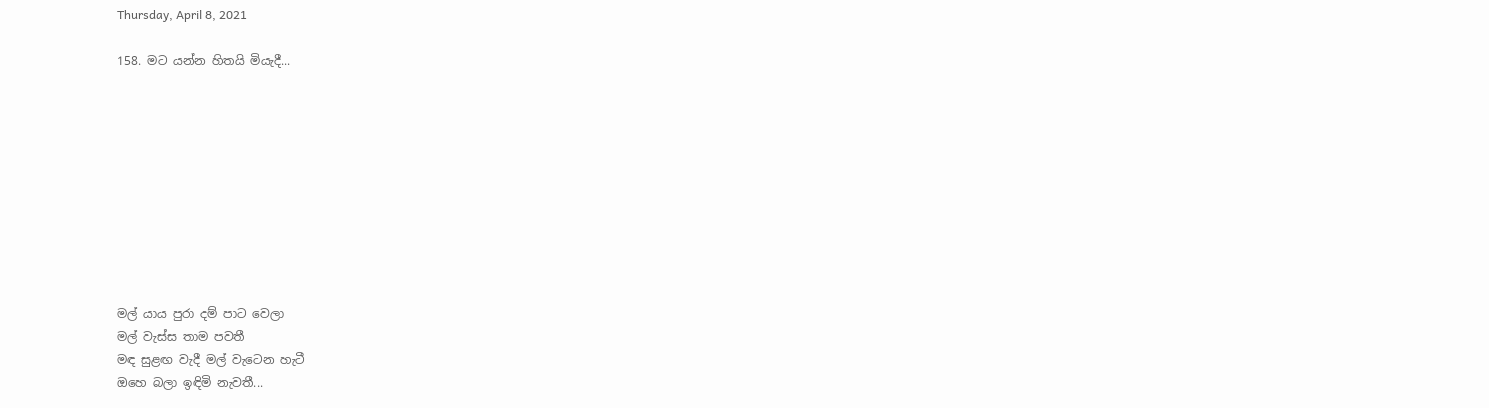Thursday, April 8, 2021

158. මට යන්න හිතයි මියැදී...










මල් යාය පුරා දම් පාට වෙලා
මල් වැස්ස තාම පවතී
මඳ සුළඟ වැදී මල් වැටෙන හැටී
ඔහෙ බලා ඉඳිමි නැවතී...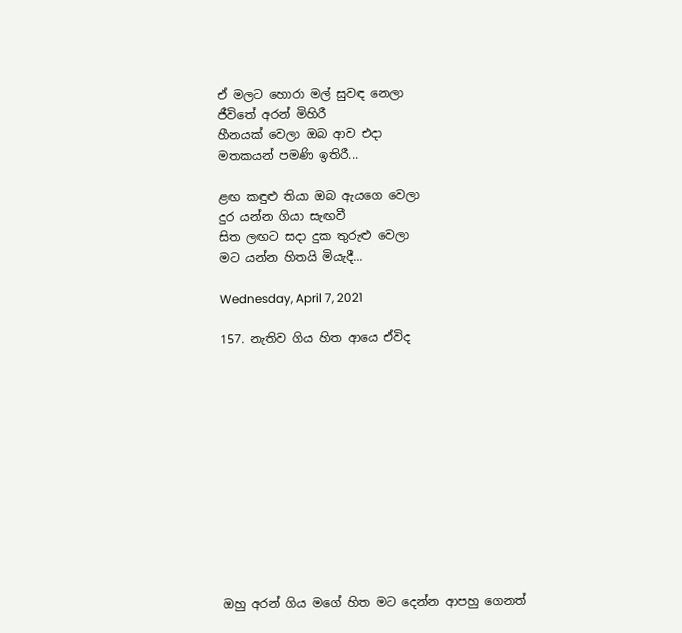ඒ මලට හොරා මල් සුවඳ නෙලා
ජීවිතේ අරන් මිහිරී
හීනයක් වෙලා ඔබ ආව එදා
මතකයන් පමණි ඉතිරී...

ළඟ කඳුළු තියා ඔබ ඇයගෙ වෙලා
දුර යන්න ගියා සැඟවී
සිත ලඟට සදා දුක තුරුළු වෙලා
මට යන්න හිතයි මියැදී...

Wednesday, April 7, 2021

157. නැතිව ගිය හිත ආයෙ ඒවිද












ඔහු අරන් ගිය මගේ හිත මට දෙන්න ආපහු ගෙනත්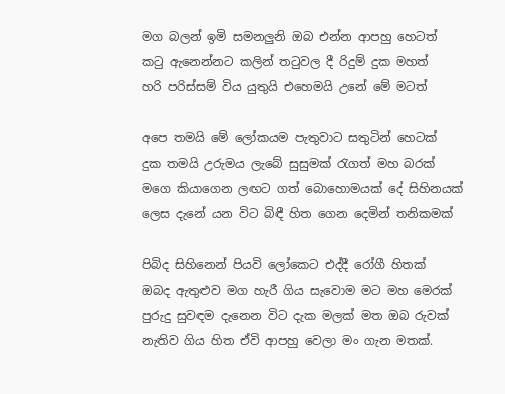මග බලන් ඉමි සමනලුනි ඔබ එන්න ආපහු හෙටත්
කටු ඇනෙන්නට කලින් තටුවල දී රිදුම් දුක මහත්
හරි පරිස්සම් විය යුතුයි එහෙමයි උනේ මේ මටත්

අපෙ තමයි මේ ලෝකයම පැතුවාට සතුටින් හෙටක්
දුක තමයි උරුමය ලැබේ සුසුමක් රැගත් මහ බරක්
මගෙ කියාගෙන ලඟට ගත් බොහොමයක් දේ සිහිනයක්
ලෙස දැනේ යන විට බිඳී හිත ගෙන දෙමින් තනිකමක්

පිබිද සිහිනෙන් පියවි ලෝකෙට එද්දී රෝගී හිතක්
ඔබද ඇතුළුව මග හැරී ගිය සැවොම මට මහ මෙරක්
පුරුදු සුවඳම දැනෙන විට දැක මලක් මත ඔබ රුවක්
නැතිව ගිය හිත ඒවි ආපහු වෙලා මං ගැන මතක්.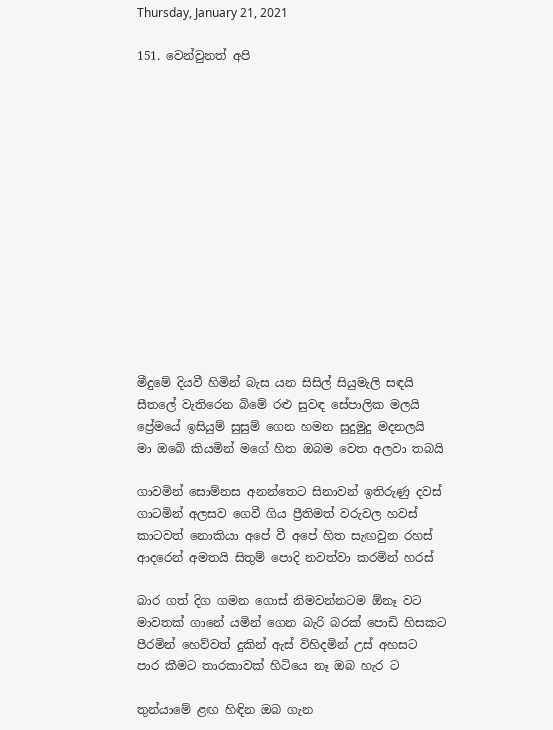Thursday, January 21, 2021

151. වෙන්වුනත් අපි














මීදුමේ දියවී හිමින් බැස යන සිසිල් සියුමැලි සඳයි
සීතලේ වැතිරෙන බිමේ රළු සුවඳ සේපාලික මලයි
ප්‍රේමයේ ඉසියුම් සුසුම් ගෙන හමන සුදුමුදු මදනලයි
මා ඔබේ කියමින් මගේ හිත ඔබම වෙත අලවා තබයි

ගාවමින් සොම්නස අනන්තෙට සිනාවන් ඉතිරුණු දවස්
ගාටමින් අලසව ගෙවී ගිය ප්‍රීතිමත් වරුවල හවස්
කාටවත් නොකියා අපේ වී අපේ හිත සැඟවුන රහස්
ආදරෙන් අමතයි සිතුම් පොදි නවත්වා කරමින් හරස්

බාර ගත් දිග ගමන ගොස් නිමවන්නටම ඕනෑ වට
මාවතක් ගානේ යමින් ගෙන බැරි බරක් පොඩි හිසකට
පීරමින් හෙව්වත් දුකින් ඇස් විහිදමින් උස් අහසට
පාර කීමට තාරකාවක් හිටියෙ නෑ ඔබ හැර ට

තුන්යාමේ ළඟ හිඳින ඔබ ගැන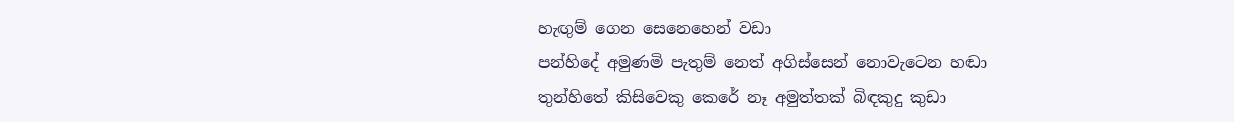හැඟුම් ගෙන සෙනෙහෙන් වඩා
පන්හිදේ අමුණමි පැතුම් නෙත් අගිස්සෙන් නොවැටෙන හඬා
තුන්හිතේ කිසිවෙකු කෙරේ නෑ අමුත්තක් බිඳකුදු කුඩා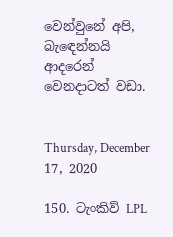වෙන්වුනේ අපි, බැඳෙන්නයි ආදරෙන් වෙනදාටත් වඩා.


Thursday, December 17, 2020

150. ටැංකිව් LPL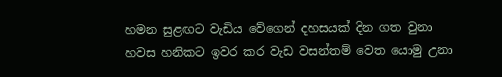හමන සුළඟට වැඩිය වේගෙන් දහසයක් දින ගත වුනා
හවස හනිකට ඉවර කර වැඩ වසන්තම් වෙත යොමු උනා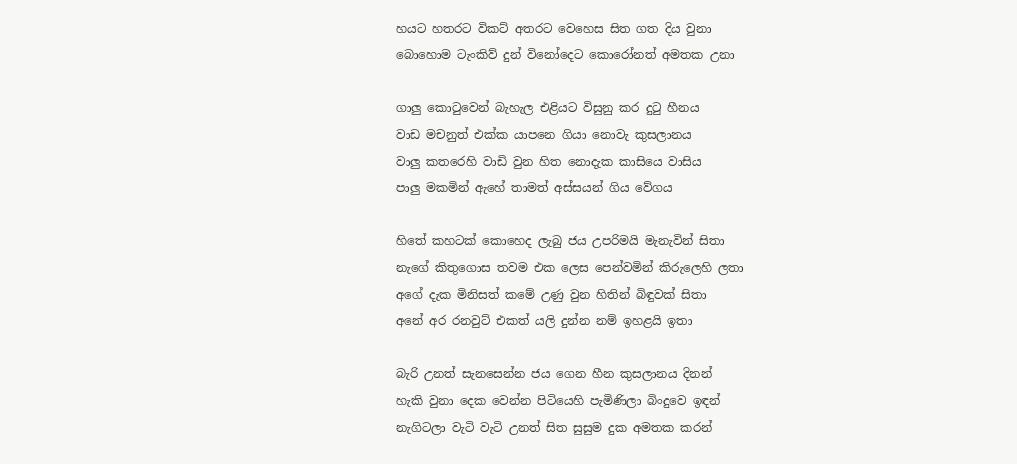හයට හතරට විකට් අතරට වෙහෙස සිත ගත දිය වුනා
බොහොම ටැංකිව් දුන් විනෝදෙට කොරෝනත් අමතක උනා

ගාලු කොටුවෙන් බැහැල එළියට විසුනු කර දුටු හීනය
වාඩ මචනුත් එක්ක යාපනෙ ගියා නොවැ කුසලානය
වාලු කතරෙහි වාඩි වුන හිත නොදැක කාසියෙ වාසිය
පාලු මකමින් ඇහේ තාමත් අස්සයන් ගිය වේගය

හිතේ කහටක් කොහෙද ලැබු ජය උපරිමයි මැනැවින් සිතා
නැගේ කිතුගොස තවම එක ලෙස පෙන්වමින් කිරුලෙහි ලතා
අගේ දැක මිනිසත් කමේ උණු වුන හිතින් බිඳුවක් සිතා
අනේ අර රනවුට් එකත් යලි දුන්න නම් ඉහළයි ඉතා

බැරි උනත් සැනසෙන්න ජය ගෙන හීන කුසලානය දිනන්
හැකි වුනා දෙක වෙන්න පිටියෙහි පැමිණිලා බිංදුවෙ ඉඳන්
නැගිටලා වැටි වැටි උනත් සිත සුසුම දුක අමතක කරන්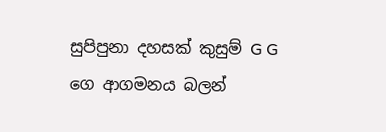සුපිපුනා දහසක් කුසුම් G G ගෙ ආගමනය බලන්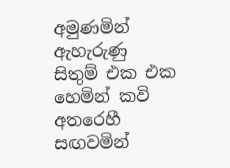අමුණමින් ඇහැරුණු සිතුම් එක එක හෙමින් කවි අතරෙහී
සඟවමින්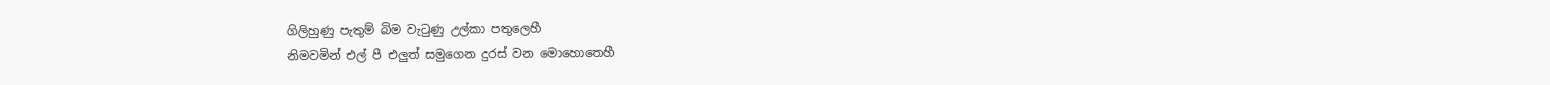ගිලිහුණු පැතුම් බිම වැටුණු උල්කා පතුලෙහී
නිමවමින් එල් පී එලුත් සමුගෙන දුරස් වන මොහොතෙහී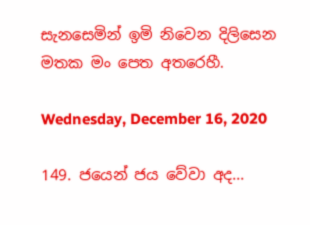සැනසෙමින් ඉමි නිවෙන දිලිසෙන මතක මං පෙත අතරෙහී.

Wednesday, December 16, 2020

149. ජයෙන් ජය වේවා අද...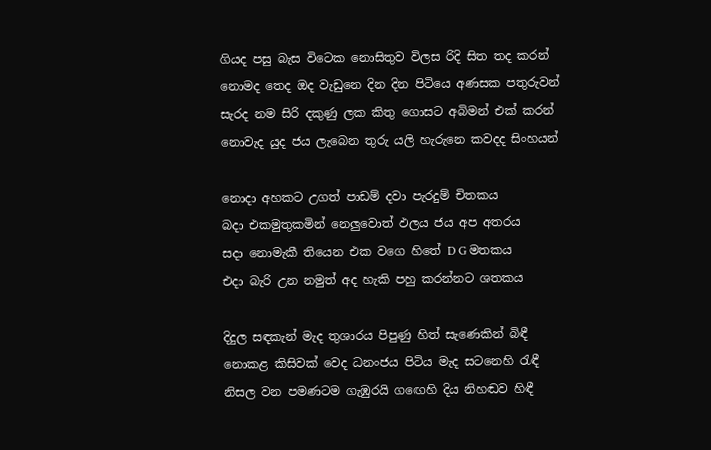ගියද පසු බැස විටෙක නොසිතුව විලස රිදි සිත තද කරන්
නොමද තෙද ඔද වැඩුනෙ දින දින පිටියෙ අණසක පතුරුවන්
සැරද නම සිරි දකුණු ලක කිතු ගොසට අබිමන් එක් කරන්
නොවැද යුද ජය ලැබෙන තුරු යලි හැරුනෙ කවදද සිංහයන්

නොදා අහකට උගත් පාඩම් දවා පැරදුම් චිතකය
බදා එකමුතුකමින් නෙලුවොත් ඵලය ජය අප අතරය
සදා නොමැකී තියෙන එක වගෙ හිතේ D G මතකය
එදා බැරි උන නමුත් අද හැකි පහු කරන්නට ශතකය

දිදුල සඳකැන් මැද තුශාරය පිපුණු හිත් සැණෙකින් බිඳී
නොකළ කිසිවක් වෙද ධනංජය පිටිය මැද සටනෙහි රැඳී
නිසල වන පමණටම ගැඹුරයි ගඟෙහි දිය නිහඬව හිඳී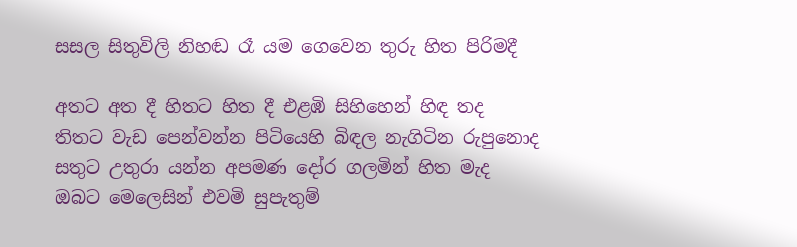සසල සිතුවිලි නිහඬ රෑ යම ගෙවෙන තුරු හිත පිරිමදී

අතට අත දී හිතට හිත දී එළඹි සිහිහෙන් හිඳ තද
තිතට වැඩ පෙන්වන්න පිටියෙහි බිඳල නැගිටින රුපුනොද
සතුට උතුරා යන්න අපමණ දෝර ගලමින් හිත මැද
ඔබට මෙලෙසින් එවමි සුපැතුම්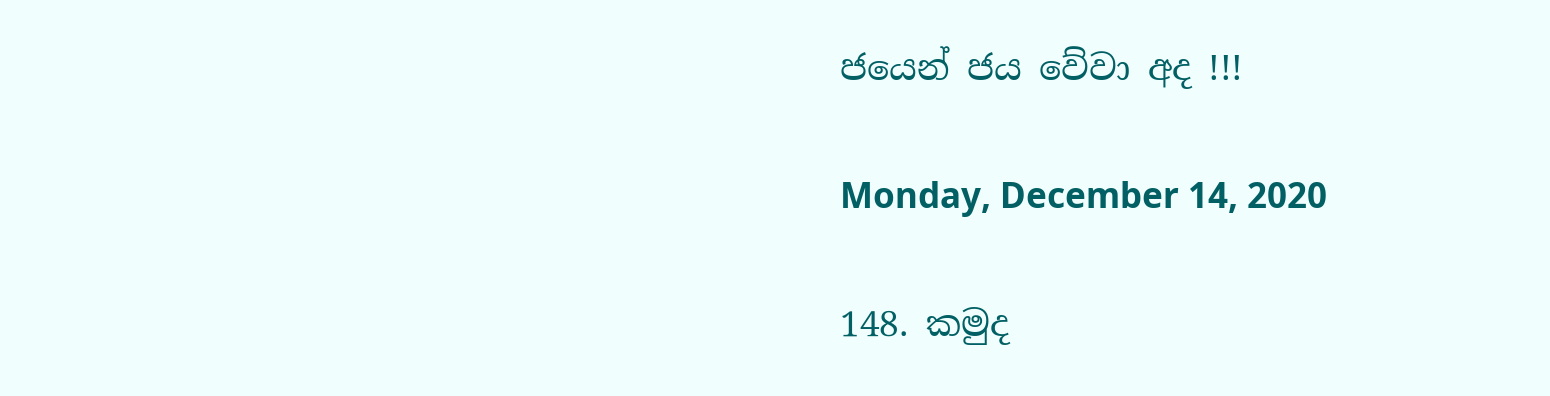ජයෙන් ජය වේවා අද !!!

Monday, December 14, 2020

148. කමුද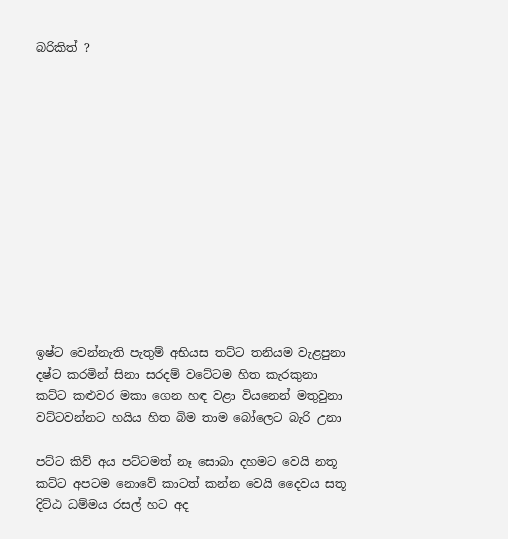බරිකිත් ?













ඉෂ්ට වෙන්නැති පැතුම් අභියස තට්ට තනියම වැළපුනා
දෂ්ට කරමින් සිනා සරදම් වටේටම හිත කැරකුනා
කට්ට කළුවර මකා ගෙන හඳ වළා වියනෙන් මතුවුනා
වට්ටවන්නට හයිය හිත බිම තාම බෝලෙට බැරි උනා

පට්ට කිව් අය පට්ටමත් නෑ සොබා දහමට වෙයි නතූ
කට්ට අපටම නොවේ කාටත් කන්න වෙයි දෛවය සතූ
දිට්ඨ ධම්මය රසල් හට අද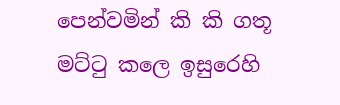පෙන්වමින් කි කි ගතූ
මට්ටු කලෙ ඉසුරෙහි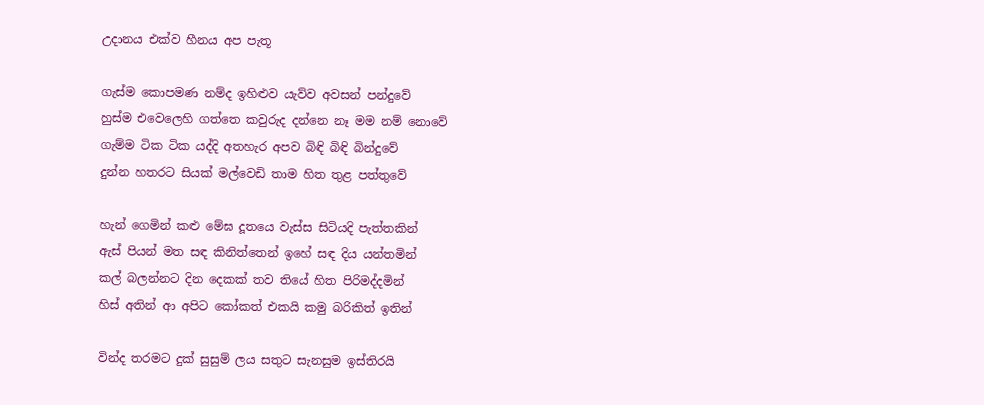උදානය එක්ව හීනය අප පැතූ

ගැස්ම කොපමණ නම්ද ඉහිළුව යැව්ව අවසන් පන්දුවේ
හුස්ම එවෙලෙහි ගත්තෙ කවුරුද දන්නෙ නෑ මම නම් නොවේ
ගැම්ම ටික ටික යද්දි අතහැර අපව බිඳි බිඳි බින්දුවේ
දුන්න හතරට සියක්‌ මල්වෙඩි තාම හිත තුළ පත්තුවේ

හැන් ගෙමින් කළු මේඝ දූතයෙ වැස්ස සිටියදි පැත්තකින්
ඇස් පියන් මත සඳ කිනිත්තෙන් ඉහේ සඳ දිය යන්තමින්
කල් බලන්නට දින දෙකක් තව තියේ හිත පිරිමද්දමින්
හිස් අතින් ආ අපිට කෝකත් එකයි කමු බරිකිත් ඉතින්

වින්ද තරමට දුක් සුසුම් ලය සතුට සැනසුම ඉස්තිරයි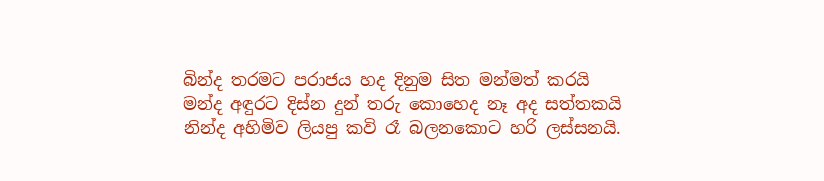බින්ද තරමට පරාජය හද දිනුම සිත මන්මත් කරයි
මන්ද අඳුරට දිස්න දුන් තරු කොහෙද නෑ අද සත්තකයි
නින්ද අහිමිව ලියපු කවි රෑ බලනකොට හරි ලස්සනයි.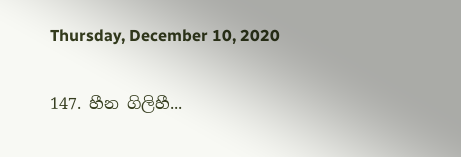Thursday, December 10, 2020

147. හීන ගිලිහී...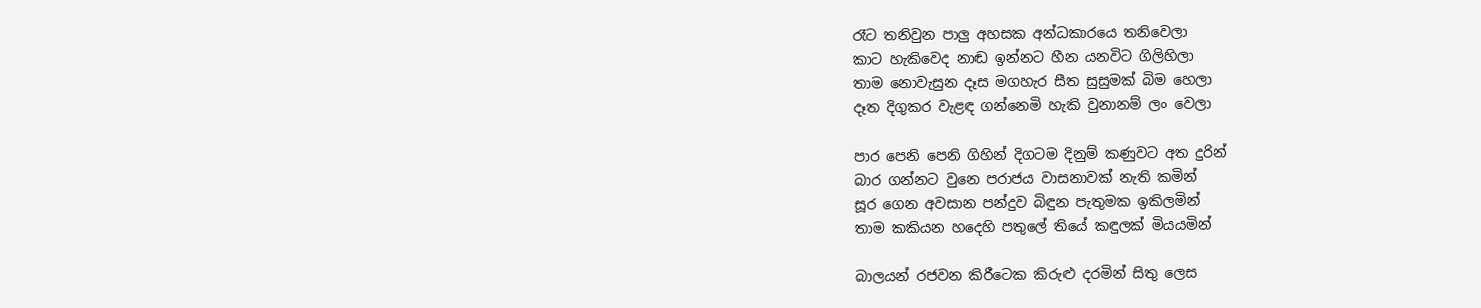රෑට තනිවුන පාලු අහසක අන්ධකාරයෙ තනිවෙලා
කාට හැකිවෙද නාඬ ඉන්නට හීන යනවිට ගිලිහිලා
තාම නොවැසුන දෑස මගහැර සීත සුසුමක් බිම හෙලා
දෑත දිගුකර වැළඳ ගන්නෙමි හැකි වුනානම් ලං වෙලා

පාර පෙනි පෙනි ගිහින් දිගටම දිනුම් කණුවට අත දුරින්
බාර ගන්නට වුනෙ පරාජය වාසනාවක් නැති කමින්
සූර ගෙන අවසාන පන්දුව බිඳුන පැතුමක ඉකිලමින්
තාම කකියන හදෙහි පතුලේ තියේ කඳුලක් මියයමින්

බාලයන් රජවන කිරීටෙක කිරුළු දරමින් සිතු ලෙස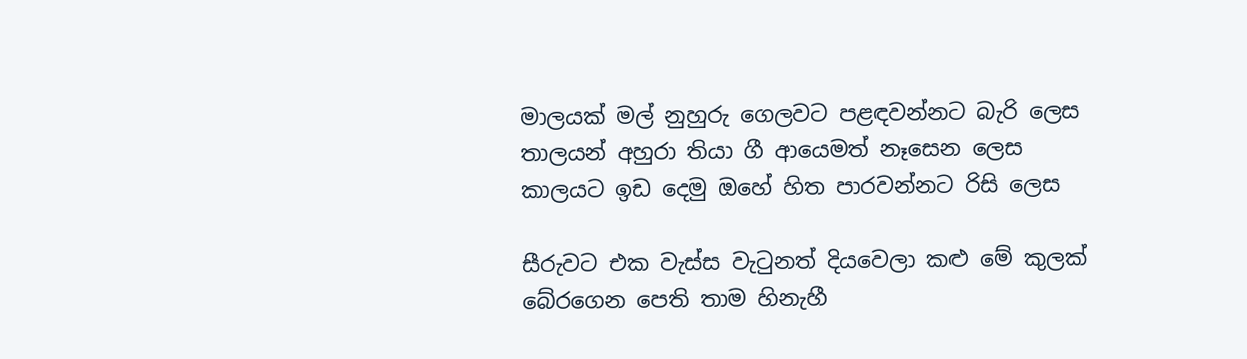මාලයක් මල් නුහුරු ගෙලවට පළඳවන්නට බැරි ලෙස
තාලයන් අහුරා තියා ගී ආයෙමත් නෑසෙන ලෙස
කාලයට ඉඩ දෙමු ඔහේ හිත පාරවන්නට රිසි ලෙස

සීරුවට එක වැස්ස වැටුනත් දියවෙලා කළු මේ කුලක්
බේරගෙන පෙති තාම හිනැහී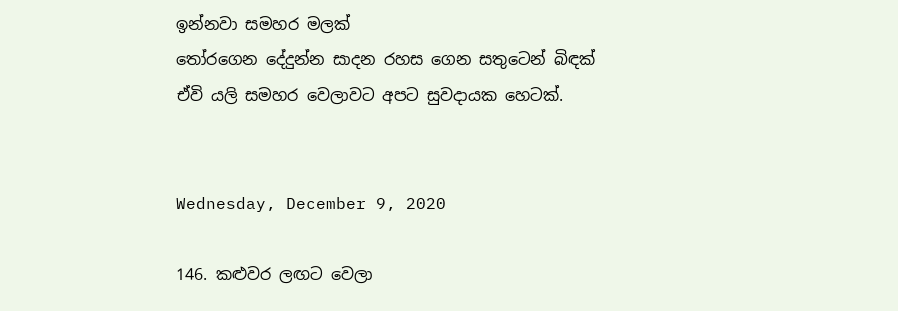ඉන්නවා සමහර මලක්
තෝරගෙන දේදුන්න සාදන රහස ගෙන සතුටෙන් බිඳක්
ඒවි යලි සමහර වෙලාවට අපට සුවදායක හෙටක්.


Wednesday, December 9, 2020

146. කළුවර ලඟට වෙලා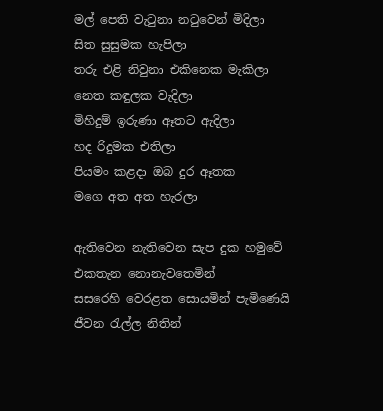මල් පෙති වැටුනා නටුවෙන් මිදිලා
සිත සුසුමක හැපිලා
තරු එළි නිවුනා එකිනෙක මැකිලා
නෙත කඳුලක වැදිලා
මිහිදුම් ඉරුණා ඈතට ඇදිලා
හද රිදුමක එතිලා
පියමං කළදා ඔබ දුර ඈතක
මගෙ අත අත හැරලා

ඇතිවෙන නැතිවෙන සැප දුක හමුවේ
එකතැන නොනැවතෙමින්
සසරෙහි වෙරළත සොයමින් පැමිණෙයි
ජීවන රැල්ල නිතින්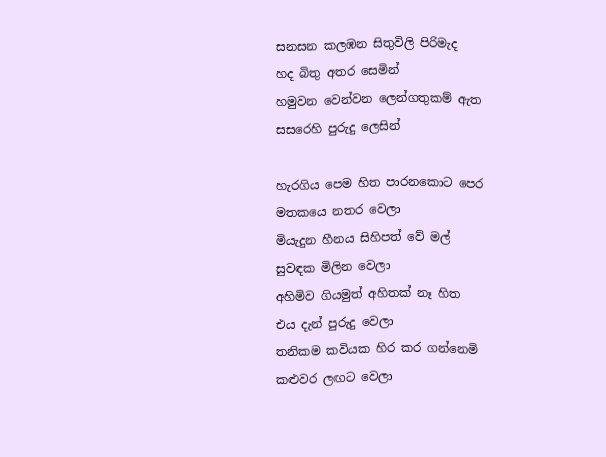සනසන කලඹන සිතුවිලි පිරිමැද
හද බිතු අතර සෙමින්
හමුවන වෙන්වන ලෙන්ගතුකම් ඇත
සසරෙහි පුරුදු ලෙසින්

හැරගිය පෙම හිත පාරනකොට පෙර
මතකයෙ නතර වෙලා
මියැදුන හීනය සිහිපත් වේ මල්
සුවඳක මිලින වෙලා
අහිමිව ගියමුත් අහිතක් නෑ හිත
එය දැන් පුරුදු වෙලා
තනිකම කවියක හිර කර ගන්නෙමි
කළුවර ලඟට වෙලා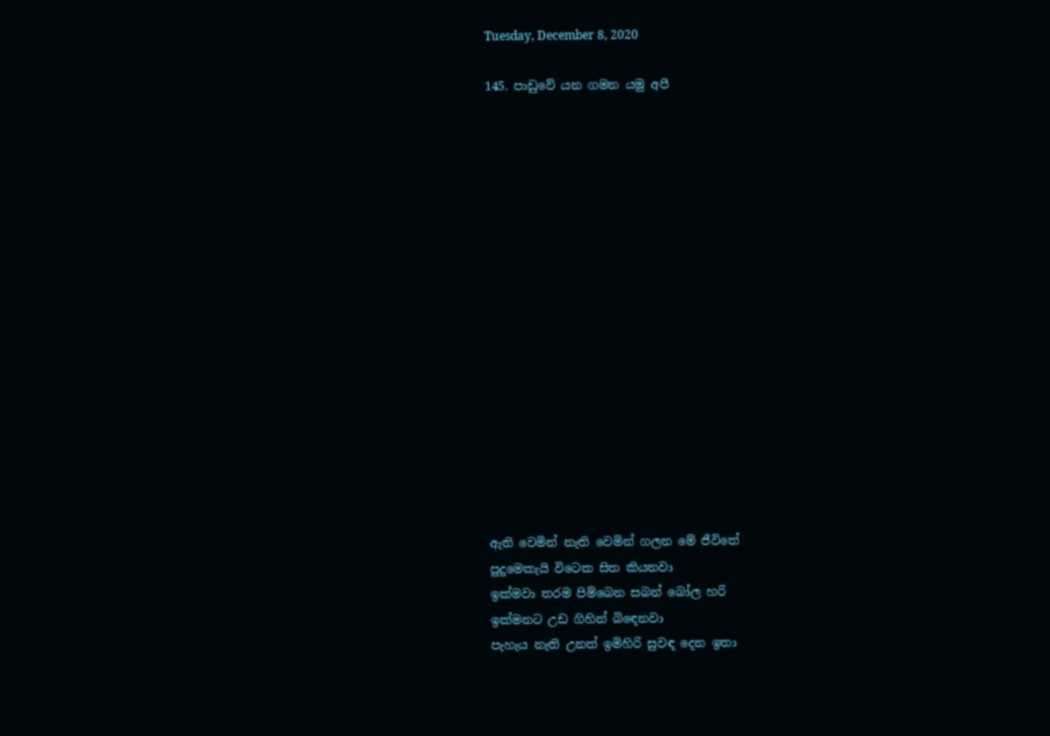Tuesday, December 8, 2020

145. පාඩුවේ යන ගමන යමු අපී

















ඇති වෙමින් නැති වෙමින් ගලන මේ ජීවිතේ
පුදුමෙකැයි විටෙක සිත කියනවා
ඉක්මවා තරම පිම්බෙන සබන් බෝල හරි
ඉක්මනට උඩ ගිහින් බිඳෙනවා
පැහැය නැති උනත් ඉමිහිරි සුවඳ දෙන ඉතා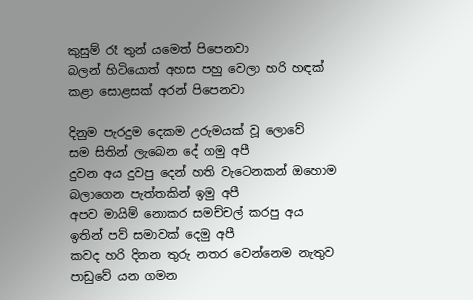කුසුම් රෑ තුන් යමෙත් පිපෙනවා
බලන් හිටියොත් අහස පහු වෙලා හරි හඳක්
කළා සොළසක් අරන් පිපෙනවා

දිනුම පැරදුම දෙකම උරුමයක් වූ ලොවේ
සම සිතින් ලැබෙන දේ ගමු අපී
දුවන අය දුවපු දෙන් හති වැටෙනකන් ඔහොම
බලාගෙන පැත්තකින් ඉමු අපී
අපව මායිම් නොකර සමච්චල් කරපු අය
ඉතින් පව් සමාවක් දෙමු අපී
කවද හරි දිනන තුරු නතර වෙන්නෙම නැතුව
පාඩුවේ යන ගමන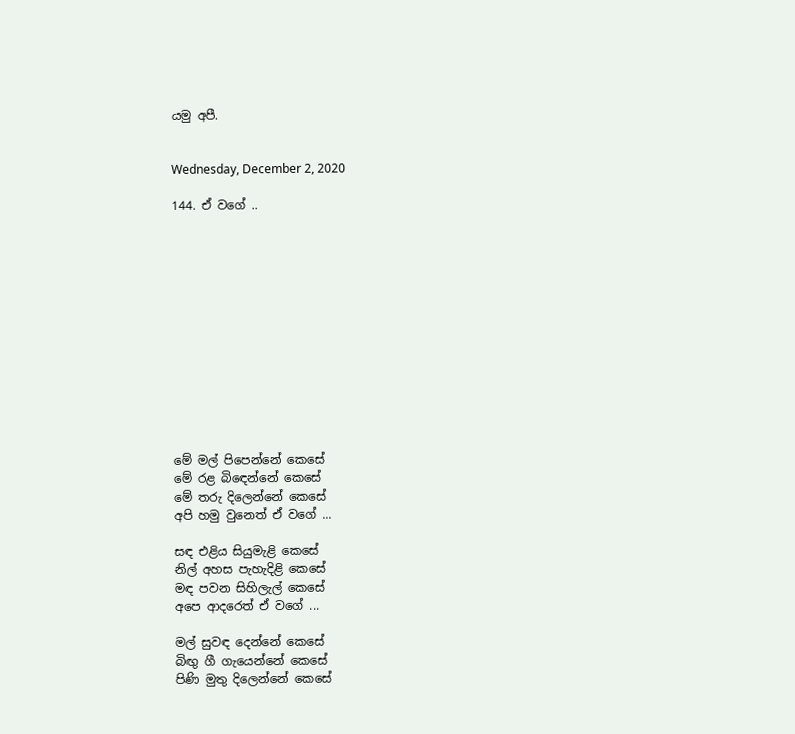යමු අපී.


Wednesday, December 2, 2020

144. ඒ වගේ ..













මේ මල් පිපෙන්නේ කෙසේ
මේ රළ බිඳෙන්නේ කෙසේ
මේ තරු දිලෙන්නේ කෙසේ
අපි හමු වුනෙත් ඒ වගේ ...

සඳ එළිය සියුමැළි කෙසේ
නිල් අහස පැහැදිළි කෙසේ
මඳ පවන සිහිලැල් කෙසේ
අපෙ ආදරෙත් ඒ වගේ ...

මල් සුවඳ දෙන්නේ කෙසේ
බිඟු ගී ගැයෙන්නේ කෙසේ
පිණි මුතු දිලෙන්නේ කෙසේ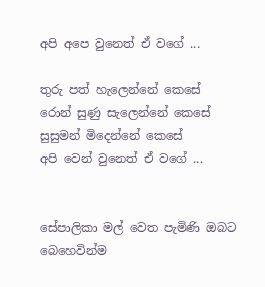අපි අපෙ වුනෙත් ඒ වගේ ...

තුරු පත් හැලෙන්නේ කෙසේ
රොන් සුණු සැලෙන්නේ කෙසේ
සුසුමන් මිදෙන්නේ කෙසේ
අපි වෙන් වුනෙත් ඒ වගේ ...


සේපාලිකා මල් වෙත පැමිණි ඔබට බෙහෙවින්ම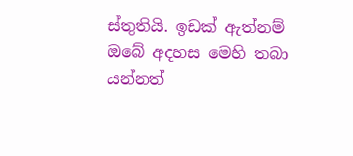ස්තුතියි. ඉඩක් ඇත්නම් ඔබේ අදහස මෙහි තබා යන්නත්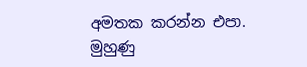අමතක කරන්න එපා. මුහුණු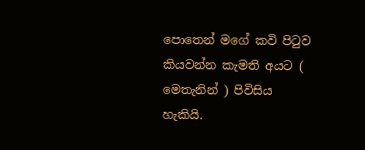පොතෙන් මගේ කවි පිටුව කියවන්න කැමති අයට ( මෙතැනින් ) පිවිසිය හැකියි.